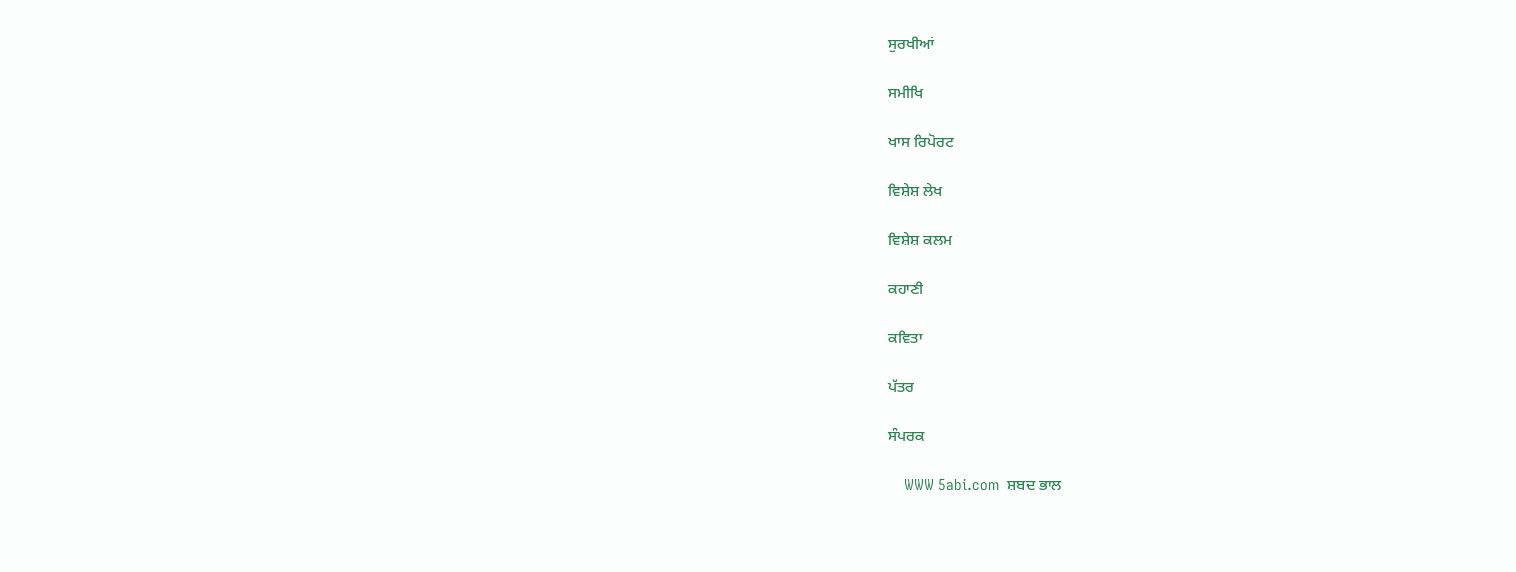ਸੁਰਖੀਆਂ

ਸਮੀਖਿ

ਖਾਸ ਰਿਪੋਰਟ

ਵਿਸ਼ੇਸ਼ ਲੇਖ

ਵਿਸ਼ੇਸ਼ ਕਲਮ

ਕਹਾਣੀ

ਕਵਿਤਾ

ਪੱਤਰ

ਸੰਪਰਕ

    WWW 5abi.com  ਸ਼ਬਦ ਭਾਲ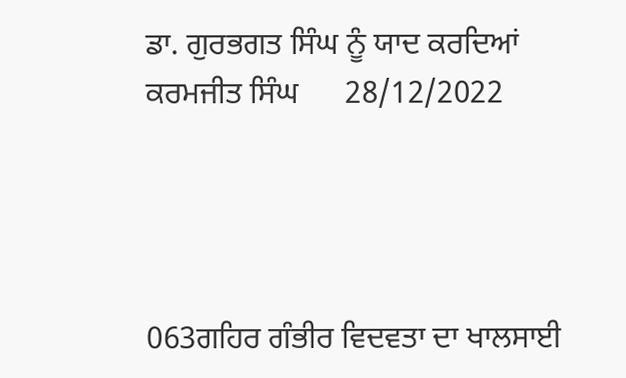ਡਾ. ਗੁਰਭਗਤ ਸਿੰਘ ਨੂੰ ਯਾਦ ਕਰਦਿਆਂ
ਕਰਮਜੀਤ ਸਿੰਘ      28/12/2022




063ਗਹਿਰ ਗੰਭੀਰ ਵਿਦਵਤਾ ਦਾ ਖਾਲਸਾਈ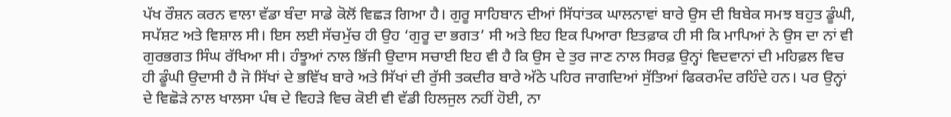ਪੱਖ ਰੌਸ਼ਨ ਕਰਨ ਵਾਲਾ ਵੱਡਾ ਬੰਦਾ ਸਾਡੇ ਕੋਲੋਂ ਵਿਛੜ ਗਿਆ ਹੈ। ਗੁਰੂ ਸਾਹਿਬਾਨ ਦੀਆਂ ਸਿੱਧਾਂਤਕ ਘਾਲਨਾਵਾਂ ਬਾਰੇ ਉਸ ਦੀ ਬਿਬੇਕ ਸਮਝ ਬਹੁਤ ਡੂੰਘੀ, ਸਪੱਸ਼ਟ ਅਤੇ ਵਿਸ਼ਾਲ ਸੀ। ਇਸ ਲਈ ਸੱਚਮੁੱਚ ਹੀ ਉਹ ‘ਗੁਰੂ ਦਾ ਭਗਤ’ ਸੀ ਅਤੇ ਇਹ ਇਕ ਪਿਆਰਾ ਇਤਫ਼ਾਕ ਹੀ ਸੀ ਕਿ ਮਾਪਿਆਂ ਨੇ ਉਸ ਦਾ ਨਾਂ ਵੀ ਗੁਰਭਗਤ ਸਿੰਘ ਰੱਖਿਆ ਸੀ। ਹੰਝੂਆਂ ਨਾਲ ਭਿੱਜੀ ਉਦਾਸ ਸਚਾਈ ਇਹ ਵੀ ਹੈ ਕਿ ਉਸ ਦੇ ਤੁਰ ਜਾਣ ਨਾਲ ਸਿਰਫ਼ ਉਨ੍ਹਾਂ ਵਿਦਵਾਨਾਂ ਦੀ ਮਹਿਫ਼ਲ ਵਿਚ ਹੀ ਡੂੰਘੀ ਉਦਾਸੀ ਹੈ ਜੋ ਸਿੱਖਾਂ ਦੇ ਭਵਿੱਖ ਬਾਰੇ ਅਤੇ ਸਿੱਖਾਂ ਦੀ ਰੁੱਸੀ ਤਕਦੀਰ ਬਾਰੇ ਅੱਠੇ ਪਹਿਰ ਜਾਗਦਿਆਂ ਸੁੱਤਿਆਂ ਫਿਕਰਮੰਦ ਰਹਿੰਦੇ ਹਨ। ਪਰ ਉਨ੍ਹਾਂ ਦੇ ਵਿਛੋੜੇ ਨਾਲ ਖਾਲਸਾ ਪੰਥ ਦੇ ਵਿਹੜੇ ਵਿਚ ਕੋਈ ਵੀ ਵੱਡੀ ਹਿਲਜੁਲ ਨਹੀਂ ਹੋਈ, ਨਾ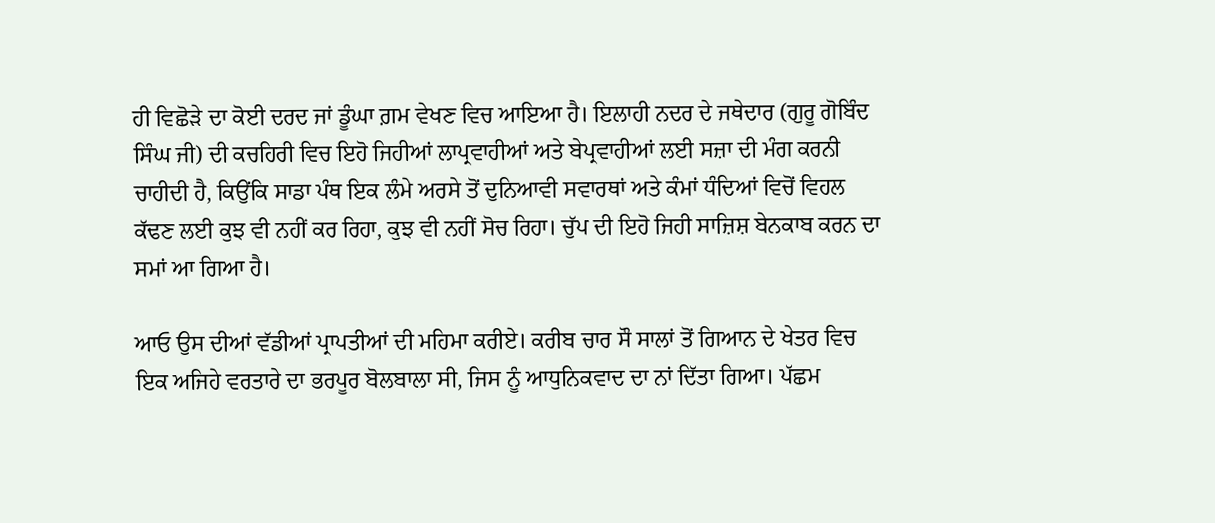ਹੀ ਵਿਛੋੜੇ ਦਾ ਕੋਈ ਦਰਦ ਜਾਂ ਡੂੰਘਾ ਗ਼ਮ ਵੇਖਣ ਵਿਚ ਆਇਆ ਹੈ। ਇਲਾਹੀ ਨਦਰ ਦੇ ਜਥੇਦਾਰ (ਗੁਰੂ ਗੋਬਿੰਦ ਸਿੰਘ ਜੀ) ਦੀ ਕਚਹਿਰੀ ਵਿਚ ਇਹੋ ਜਿਹੀਆਂ ਲਾਪ੍ਰਵਾਹੀਆਂ ਅਤੇ ਬੇਪ੍ਰਵਾਹੀਆਂ ਲਈ ਸਜ਼ਾ ਦੀ ਮੰਗ ਕਰਨੀ ਚਾਹੀਦੀ ਹੈ, ਕਿਉਂਕਿ ਸਾਡਾ ਪੰਥ ਇਕ ਲੰਮੇ ਅਰਸੇ ਤੋਂ ਦੁਨਿਆਵੀ ਸਵਾਰਥਾਂ ਅਤੇ ਕੰਮਾਂ ਧੰਦਿਆਂ ਵਿਚੋਂ ਵਿਹਲ ਕੱਢਣ ਲਈ ਕੁਝ ਵੀ ਨਹੀਂ ਕਰ ਰਿਹਾ, ਕੁਝ ਵੀ ਨਹੀਂ ਸੋਚ ਰਿਹਾ। ਚੁੱਪ ਦੀ ਇਹੋ ਜਿਹੀ ਸਾਜ਼ਿਸ਼ ਬੇਨਕਾਬ ਕਰਨ ਦਾ ਸਮਾਂ ਆ ਗਿਆ ਹੈ।

ਆਓ ਉਸ ਦੀਆਂ ਵੱਡੀਆਂ ਪ੍ਰਾਪਤੀਆਂ ਦੀ ਮਹਿਮਾ ਕਰੀਏ। ਕਰੀਬ ਚਾਰ ਸੌ ਸਾਲਾਂ ਤੋਂ ਗਿਆਨ ਦੇ ਖੇਤਰ ਵਿਚ ਇਕ ਅਜਿਹੇ ਵਰਤਾਰੇ ਦਾ ਭਰਪੂਰ ਬੋਲਬਾਲਾ ਸੀ, ਜਿਸ ਨੂੰ ਆਧੁਨਿਕਵਾਦ ਦਾ ਨਾਂ ਦਿੱਤਾ ਗਿਆ। ਪੱਛਮ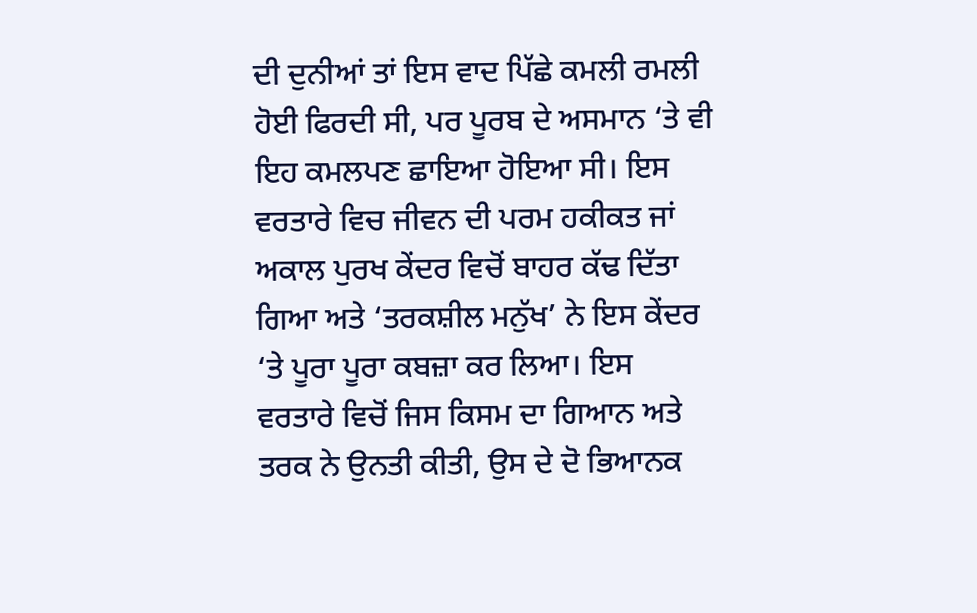ਦੀ ਦੁਨੀਆਂ ਤਾਂ ਇਸ ਵਾਦ ਪਿੱਛੇ ਕਮਲੀ ਰਮਲੀ ਹੋਈ ਫਿਰਦੀ ਸੀ, ਪਰ ਪੂਰਬ ਦੇ ਅਸਮਾਨ ‘ਤੇ ਵੀ ਇਹ ਕਮਲਪਣ ਛਾਇਆ ਹੋਇਆ ਸੀ। ਇਸ ਵਰਤਾਰੇ ਵਿਚ ਜੀਵਨ ਦੀ ਪਰਮ ਹਕੀਕਤ ਜਾਂ ਅਕਾਲ ਪੁਰਖ ਕੇਂਦਰ ਵਿਚੋਂ ਬਾਹਰ ਕੱਢ ਦਿੱਤਾ ਗਿਆ ਅਤੇ ‘ਤਰਕਸ਼ੀਲ ਮਨੁੱਖ’ ਨੇ ਇਸ ਕੇਂਦਰ ‘ਤੇ ਪੂਰਾ ਪੂਰਾ ਕਬਜ਼ਾ ਕਰ ਲਿਆ। ਇਸ ਵਰਤਾਰੇ ਵਿਚੋਂ ਜਿਸ ਕਿਸਮ ਦਾ ਗਿਆਨ ਅਤੇ ਤਰਕ ਨੇ ਉਨਤੀ ਕੀਤੀ, ਉਸ ਦੇ ਦੋ ਭਿਆਨਕ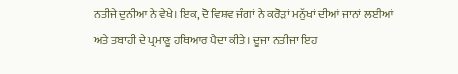ਨਤੀਜੇ ਦੁਨੀਆ ਨੇ ਵੇਖੇ। ਇਕ, ਦੋ ਵਿਸ਼ਵ ਜੰਗਾਂ ਨੇ ਕਰੋੜਾਂ ਮਨੁੱਖਾਂ ਦੀਆਂ ਜਾਨਾਂ ਲਈਆਂ ਅਤੇ ਤਬਾਹੀ ਦੇ ਪ੍ਰਮਾਣੂ ਹਥਿਆਰ ਪੈਦਾ ਕੀਤੇ। ਦੂਜਾ ਨਤੀਜਾ ਇਹ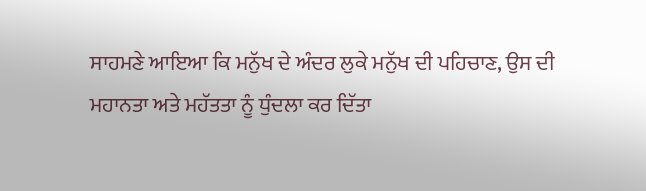ਸਾਹਮਣੇ ਆਇਆ ਕਿ ਮਨੁੱਖ ਦੇ ਅੰਦਰ ਲੁਕੇ ਮਨੁੱਖ ਦੀ ਪਹਿਚਾਣ, ਉਸ ਦੀ ਮਹਾਨਤਾ ਅਤੇ ਮਹੱਤਤਾ ਨੂੰ ਧੁੰਦਲਾ ਕਰ ਦਿੱਤਾ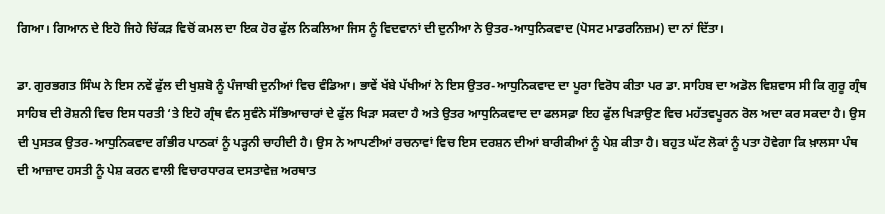ਗਿਆ। ਗਿਆਨ ਦੇ ਇਹੋ ਜਿਹੇ ਚਿੱਕੜ ਵਿਚੋਂ ਕਮਲ ਦਾ ਇਕ ਹੋਰ ਫੁੱਲ ਨਿਕਲਿਆ ਜਿਸ ਨੂੰ ਵਿਦਵਾਨਾਂ ਦੀ ਦੁਨੀਆ ਨੇ ਉਤਰ-ਆਧੁਨਿਕਵਾਦ (ਪੋਸਟ ਮਾਡਰਨਿਜ਼ਮ) ਦਾ ਨਾਂ ਦਿੱਤਾ।

ਡਾ. ਗੁਰਭਗਤ ਸਿੰਘ ਨੇ ਇਸ ਨਵੇਂ ਫੁੱਲ ਦੀ ਖੁਸ਼ਬੋ ਨੂੰ ਪੰਜਾਬੀ ਦੁਨੀਆਂ ਵਿਚ ਵੰਡਿਆ। ਭਾਵੇਂ ਖੱਬੇ ਪੱਖੀਆਂ ਨੇ ਇਸ ਉਤਰ-ਆਧੁਨਿਕਵਾਦ ਦਾ ਪੂਰਾ ਵਿਰੋਧ ਕੀਤਾ ਪਰ ਡਾ. ਸਾਹਿਬ ਦਾ ਅਡੋਲ ਵਿਸ਼ਵਾਸ ਸੀ ਕਿ ਗੁਰੂ ਗ੍ਰੰਥ ਸਾਹਿਬ ਦੀ ਰੋਸ਼ਨੀ ਵਿਚ ਇਸ ਧਰਤੀ ‘ਤੇ ਇਹੋ ਗ੍ਰੰਥ ਵੰਨ ਸੁਵੰਨੇ ਸੱਭਿਆਚਾਰਾਂ ਦੇ ਫੁੱਲ ਖਿੜਾ ਸਕਦਾ ਹੈ ਅਤੇ ਉਤਰ ਆਧੁਨਿਕਵਾਦ ਦਾ ਫਲਸਫ਼ਾ ਇਹ ਫੁੱਲ ਖਿੜਾਉਣ ਵਿਚ ਮਹੱਤਵਪੂਰਨ ਰੋਲ ਅਦਾ ਕਰ ਸਕਦਾ ਹੈ। ਉਸ ਦੀ ਪੁਸਤਕ ਉਤਰ-ਆਧੁਨਿਕਵਾਦ ਗੰਭੀਰ ਪਾਠਕਾਂ ਨੂੰ ਪੜ੍ਹਨੀ ਚਾਹੀਦੀ ਹੈ। ਉਸ ਨੇ ਆਪਣੀਆਂ ਰਚਨਾਵਾਂ ਵਿਚ ਇਸ ਦਰਸ਼ਨ ਦੀਆਂ ਬਾਰੀਕੀਆਂ ਨੂੰ ਪੇਸ਼ ਕੀਤਾ ਹੈ। ਬਹੁਤ ਘੱਟ ਲੋਕਾਂ ਨੂੰ ਪਤਾ ਹੋਵੇਗਾ ਕਿ ਖ਼ਾਲਸਾ ਪੰਥ ਦੀ ਆਜ਼ਾਦ ਹਸਤੀ ਨੂੰ ਪੇਸ਼ ਕਰਨ ਵਾਲੀ ਵਿਚਾਰਧਾਰਕ ਦਸਤਾਵੇਜ਼ ਅਰਥਾਤ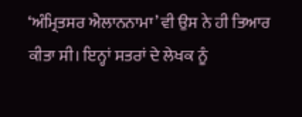‘ਅੰਮ੍ਰਿਤਸਰ ਐਲਾਨਨਾਮਾ’ ਵੀ ਉਸ ਨੇ ਹੀ ਤਿਆਰ ਕੀਤਾ ਸੀ। ਇਨ੍ਹਾਂ ਸਤਰਾਂ ਦੇ ਲੇਖਕ ਨੂੰ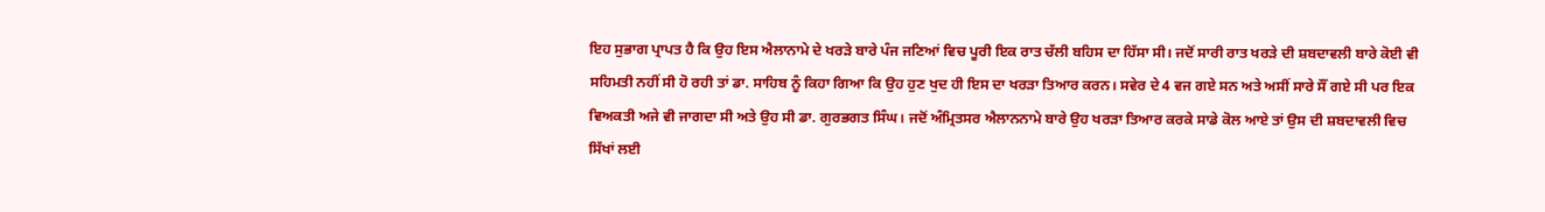ਇਹ ਸੁਭਾਗ ਪ੍ਰਾਪਤ ਹੈ ਕਿ ਉਹ ਇਸ ਐਲਾਨਾਮੇ ਦੇ ਖਰੜੇ ਬਾਰੇ ਪੰਜ ਜਣਿਆਂ ਵਿਚ ਪੂਰੀ ਇਕ ਰਾਤ ਚੱਲੀ ਬਹਿਸ ਦਾ ਹਿੱਸਾ ਸੀ। ਜਦੋਂ ਸਾਰੀ ਰਾਤ ਖਰੜੇ ਦੀ ਸ਼ਬਦਾਵਲੀ ਬਾਰੇ ਕੋਈ ਵੀ ਸਹਿਮਤੀ ਨਹੀਂ ਸੀ ਹੋ ਰਹੀ ਤਾਂ ਡਾ. ਸਾਹਿਬ ਨੂੰ ਕਿਹਾ ਗਿਆ ਕਿ ਉਹ ਹੁਣ ਖੁਦ ਹੀ ਇਸ ਦਾ ਖਰੜਾ ਤਿਆਰ ਕਰਨ। ਸਵੇਰ ਦੇ 4 ਵਜ ਗਏ ਸਨ ਅਤੇ ਅਸੀਂ ਸਾਰੇ ਸੌਂ ਗਏ ਸੀ ਪਰ ਇਕ ਵਿਅਕਤੀ ਅਜੇ ਵੀ ਜਾਗਦਾ ਸੀ ਅਤੇ ਉਹ ਸੀ ਡਾ. ਗੁਰਭਗਤ ਸਿੰਘ। ਜਦੋਂ ਅੰਮ੍ਰਿਤਸਰ ਐਲਾਨਨਾਮੇ ਬਾਰੇ ਉਹ ਖਰੜਾ ਤਿਆਰ ਕਰਕੇ ਸਾਡੇ ਕੋਲ ਆਏ ਤਾਂ ਉਸ ਦੀ ਸ਼ਬਦਾਵਲੀ ਵਿਚ ਸਿੱਖਾਂ ਲਈ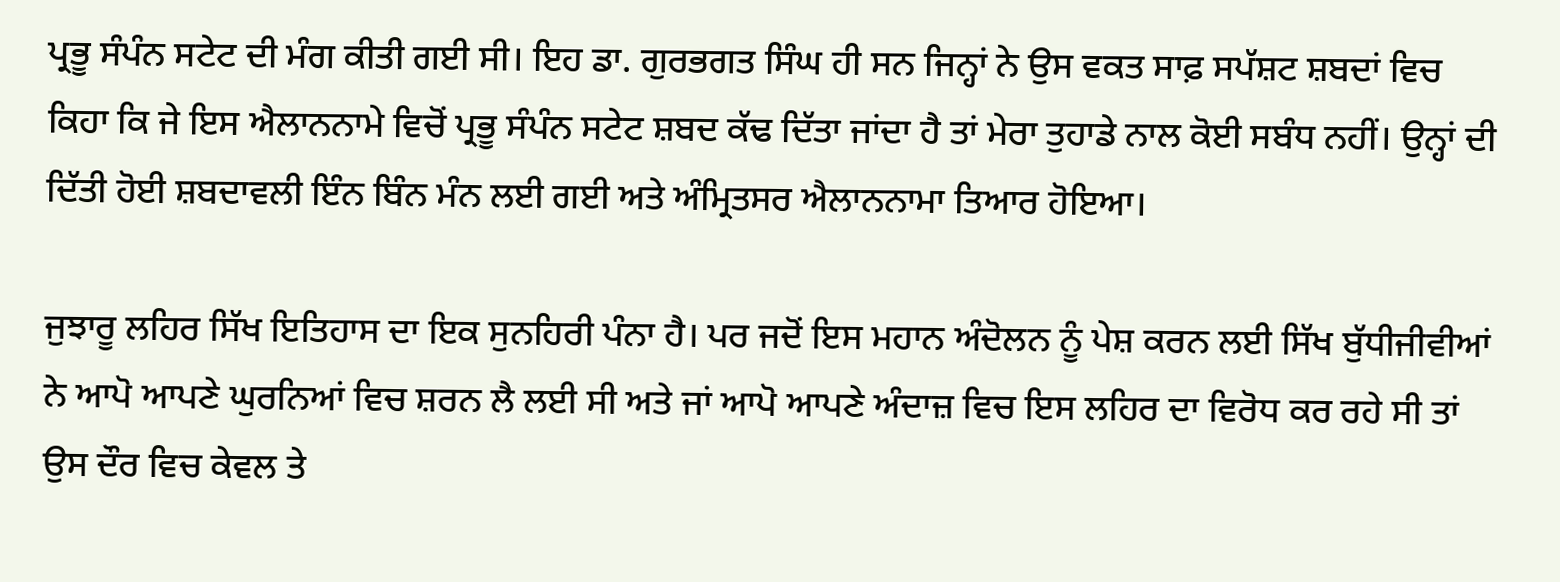ਪ੍ਰਭੂ ਸੰਪੰਨ ਸਟੇਟ ਦੀ ਮੰਗ ਕੀਤੀ ਗਈ ਸੀ। ਇਹ ਡਾ. ਗੁਰਭਗਤ ਸਿੰਘ ਹੀ ਸਨ ਜਿਨ੍ਹਾਂ ਨੇ ਉਸ ਵਕਤ ਸਾਫ਼ ਸਪੱਸ਼ਟ ਸ਼ਬਦਾਂ ਵਿਚ ਕਿਹਾ ਕਿ ਜੇ ਇਸ ਐਲਾਨਨਾਮੇ ਵਿਚੋਂ ਪ੍ਰਭੂ ਸੰਪੰਨ ਸਟੇਟ ਸ਼ਬਦ ਕੱਢ ਦਿੱਤਾ ਜਾਂਦਾ ਹੈ ਤਾਂ ਮੇਰਾ ਤੁਹਾਡੇ ਨਾਲ ਕੋਈ ਸਬੰਧ ਨਹੀਂ। ਉਨ੍ਹਾਂ ਦੀ ਦਿੱਤੀ ਹੋਈ ਸ਼ਬਦਾਵਲੀ ਇੰਨ ਬਿੰਨ ਮੰਨ ਲਈ ਗਈ ਅਤੇ ਅੰਮ੍ਰਿਤਸਰ ਐਲਾਨਨਾਮਾ ਤਿਆਰ ਹੋਇਆ।

ਜੁਝਾਰੂ ਲਹਿਰ ਸਿੱਖ ਇਤਿਹਾਸ ਦਾ ਇਕ ਸੁਨਹਿਰੀ ਪੰਨਾ ਹੈ। ਪਰ ਜਦੋਂ ਇਸ ਮਹਾਨ ਅੰਦੋਲਨ ਨੂੰ ਪੇਸ਼ ਕਰਨ ਲਈ ਸਿੱਖ ਬੁੱਧੀਜੀਵੀਆਂ ਨੇ ਆਪੋ ਆਪਣੇ ਘੁਰਨਿਆਂ ਵਿਚ ਸ਼ਰਨ ਲੈ ਲਈ ਸੀ ਅਤੇ ਜਾਂ ਆਪੋ ਆਪਣੇ ਅੰਦਾਜ਼ ਵਿਚ ਇਸ ਲਹਿਰ ਦਾ ਵਿਰੋਧ ਕਰ ਰਹੇ ਸੀ ਤਾਂ ਉਸ ਦੌਰ ਵਿਚ ਕੇਵਲ ਤੇ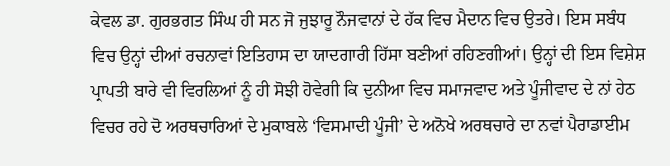ਕੇਵਲ ਡਾ. ਗੁਰਭਗਤ ਸਿੰਘ ਹੀ ਸਨ ਜੋ ਜੁਝਾਰੂ ਨੌਜਵਾਨਾਂ ਦੇ ਹੱਕ ਵਿਚ ਮੈਦਾਨ ਵਿਚ ਉਤਰੇ। ਇਸ ਸਬੰਧ ਵਿਚ ਉਨ੍ਹਾਂ ਦੀਆਂ ਰਚਨਾਵਾਂ ਇਤਿਹਾਸ ਦਾ ਯਾਦਗਾਰੀ ਹਿੱਸਾ ਬਣੀਆਂ ਰਹਿਣਗੀਆਂ। ਉਨ੍ਹਾਂ ਦੀ ਇਸ ਵਿਸ਼ੇਸ਼ ਪ੍ਰਾਪਤੀ ਬਾਰੇ ਵੀ ਵਿਰਲਿਆਂ ਨੂੰ ਹੀ ਸੋਝੀ ਹੋਵੇਗੀ ਕਿ ਦੁਨੀਆ ਵਿਚ ਸਮਾਜਵਾਦ ਅਤੇ ਪੂੰਜੀਵਾਦ ਦੇ ਨਾਂ ਹੇਠ ਵਿਚਰ ਰਹੇ ਦੋ ਅਰਥਚਾਰਿਆਂ ਦੇ ਮੁਕਾਬਲੇ ‘ਵਿਸਮਾਦੀ ਪੂੰਜੀ’ ਦੇ ਅਨੋਖੇ ਅਰਥਚਾਰੇ ਦਾ ਨਵਾਂ ਪੈਰਾਡਾਈਮ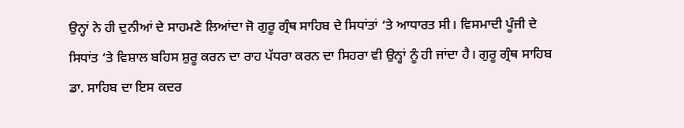ਉਨ੍ਹਾਂ ਨੇ ਹੀ ਦੁਨੀਆਂ ਦੇ ਸਾਹਮਣੇ ਲਿਆਂਦਾ ਜੋ ਗੁਰੂ ਗ੍ਰੰਥ ਸਾਹਿਬ ਦੇ ਸਿਧਾਂਤਾਂ ‘ਤੇ ਆਧਾਰਤ ਸੀ। ਵਿਸਮਾਦੀ ਪੂੰਜੀ ਦੇ ਸਿਧਾਂਤ ‘ਤੇ ਵਿਸ਼ਾਲ ਬਹਿਸ ਸ਼ੁਰੂ ਕਰਨ ਦਾ ਰਾਹ ਪੱਧਰਾ ਕਰਨ ਦਾ ਸਿਹਰਾ ਵੀ ਉਨ੍ਹਾਂ ਨੂੰ ਹੀ ਜਾਂਦਾ ਹੈ। ਗੁਰੂ ਗ੍ਰੰਥ ਸਾਹਿਬ ਡਾ. ਸਾਹਿਬ ਦਾ ਇਸ ਕਦਰ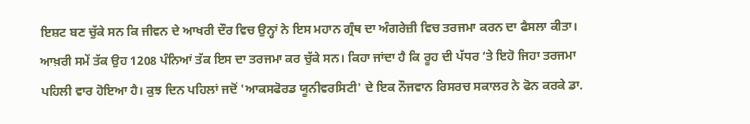ਇਸ਼ਟ ਬਣ ਚੁੱਕੇ ਸਨ ਕਿ ਜੀਵਨ ਦੇ ਆਖਰੀ ਦੌਰ ਵਿਚ ਉਨ੍ਹਾਂ ਨੇ ਇਸ ਮਹਾਨ ਗ੍ਰੰਥ ਦਾ ਅੰਗਰੇਜ਼ੀ ਵਿਚ ਤਰਜਮਾ ਕਰਨ ਦਾ ਫੈਸਲਾ ਕੀਤਾ। ਆਖ਼ਰੀ ਸਮੇਂ ਤੱਕ ਉਹ 1208 ਪੰਨਿਆਂ ਤੱਕ ਇਸ ਦਾ ਤਰਜਮਾ ਕਰ ਚੁੱਕੇ ਸਨ। ਕਿਹਾ ਜਾਂਦਾ ਹੈ ਕਿ ਰੂਹ ਦੀ ਪੱਧਰ ‘ਤੇ ਇਹੋ ਜਿਹਾ ਤਰਜਮਾ ਪਹਿਲੀ ਵਾਰ ਹੋਇਆ ਹੈ। ਕੁਝ ਦਿਨ ਪਹਿਲਾਂ ਜਦੋਂ 'ਆਕਸਫੋਰਡ ਯੂਨੀਵਰਸਿਟੀ' ਦੇ ਇਕ ਨੌਜਵਾਨ ਰਿਸਰਚ ਸਕਾਲਰ ਨੇ ਫੋਨ ਕਰਕੇ ਡਾ.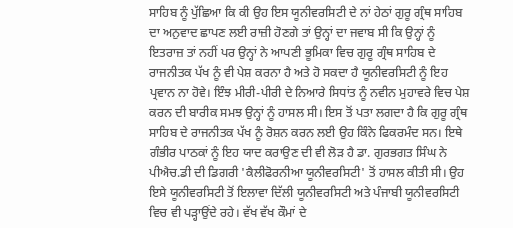ਸਾਹਿਬ ਨੂੰ ਪੁੱਛਿਆ ਕਿ ਕੀ ਉਹ ਇਸ ਯੂਨੀਵਰਸਿਟੀ ਦੇ ਨਾਂ ਹੇਠਾਂ ਗੁਰੂ ਗ੍ਰੰਥ ਸਾਹਿਬ ਦਾ ਅਨੁਵਾਦ ਛਾਪਣ ਲਈ ਰਾਜ਼ੀ ਹੋਣਗੇ ਤਾਂ ਉਨ੍ਹਾਂ ਦਾ ਜਵਾਬ ਸੀ ਕਿ ਉਨ੍ਹਾਂ ਨੂੰ ਇਤਰਾਜ਼ ਤਾਂ ਨਹੀਂ ਪਰ ਉਨ੍ਹਾਂ ਨੇ ਆਪਣੀ ਭੂਮਿਕਾ ਵਿਚ ਗੁਰੂ ਗ੍ਰੰਥ ਸਾਹਿਬ ਦੇ ਰਾਜਨੀਤਕ ਪੱਖ ਨੂੰ ਵੀ ਪੇਸ਼ ਕਰਨਾ ਹੈ ਅਤੇ ਹੋ ਸਕਦਾ ਹੈ ਯੂਨੀਵਰਸਿਟੀ ਨੂੰ ਇਹ ਪ੍ਰਵਾਨ ਨਾ ਹੋਵੇ। ਇੰਝ ਮੀਰੀ-ਪੀਰੀ ਦੇ ਨਿਆਰੇ ਸਿਧਾਂਤ ਨੂੰ ਨਵੀਨ ਮੁਹਾਵਰੇ ਵਿਚ ਪੇਸ਼ ਕਰਨ ਦੀ ਬਾਰੀਕ ਸਮਝ ਉਨ੍ਹਾਂ ਨੂੰ ਹਾਸਲ ਸੀ। ਇਸ ਤੋਂ ਪਤਾ ਲਗਦਾ ਹੈ ਕਿ ਗੁਰੂ ਗ੍ਰੰਥ ਸਾਹਿਬ ਦੇ ਰਾਜਨੀਤਕ ਪੱਖ ਨੂੰ ਰੋਸ਼ਨ ਕਰਨ ਲਈ ਉਹ ਕਿੰਨੇ ਫਿਕਰਮੰਦ ਸਨ। ਇਥੇ ਗੰਭੀਰ ਪਾਠਕਾਂ ਨੂੰ ਇਹ ਯਾਦ ਕਰਾਉਣ ਦੀ ਵੀ ਲੋੜ ਹੈ ਡਾ. ਗੁਰਭਗਤ ਸਿੰਘ ਨੇ ਪੀਐਚ.ਡੀ ਦੀ ਡਿਗਰੀ 'ਕੈਲੀਫੋਰਨੀਆ ਯੂਨੀਵਰਸਿਟੀ' ਤੋਂ ਹਾਸਲ ਕੀਤੀ ਸੀ। ਉਹ ਇਸੇ ਯੂਨੀਵਰਸਿਟੀ ਤੋਂ ਇਲਾਵਾ ਦਿੱਲੀ ਯੂਨੀਵਰਸਿਟੀ ਅਤੇ ਪੰਜਾਬੀ ਯੂਨੀਵਰਸਿਟੀ ਵਿਚ ਵੀ ਪੜ੍ਹਾਉਂਦੇ ਰਹੇ। ਵੱਖ ਵੱਖ ਕੌਮਾਂ ਦੇ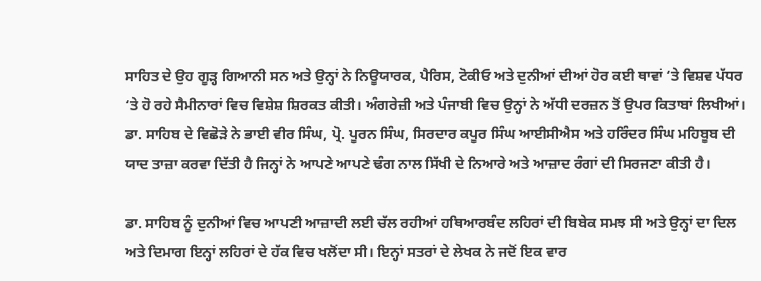ਸਾਹਿਤ ਦੇ ਉਹ ਗੂੜ੍ਹ ਗਿਆਨੀ ਸਨ ਅਤੇ ਉਨ੍ਹਾਂ ਨੇ ਨਿਊਯਾਰਕ, ਪੈਰਿਸ, ਟੋਕੀਓ ਅਤੇ ਦੁਨੀਆਂ ਦੀਆਂ ਹੋਰ ਕਈ ਥਾਵਾਂ ‘ਤੇ ਵਿਸ਼ਵ ਪੱਧਰ ‘ਤੇ ਹੋ ਰਹੇ ਸੈਮੀਨਾਰਾਂ ਵਿਚ ਵਿਸ਼ੇਸ਼ ਸ਼ਿਰਕਤ ਕੀਤੀ। ਅੰਗਰੇਜ਼ੀ ਅਤੇ ਪੰਜਾਬੀ ਵਿਚ ਉਨ੍ਹਾਂ ਨੇ ਅੱਧੀ ਦਰਜ਼ਨ ਤੋਂ ਉਪਰ ਕਿਤਾਬਾਂ ਲਿਖੀਆਂ। ਡਾ. ਸਾਹਿਬ ਦੇ ਵਿਛੋੜੇ ਨੇ ਭਾਈ ਵੀਰ ਸਿੰਘ, ਪ੍ਰੋ. ਪੂਰਨ ਸਿੰਘ, ਸਿਰਦਾਰ ਕਪੂਰ ਸਿੰਘ ਆਈਸੀਐਸ ਅਤੇ ਹਰਿੰਦਰ ਸਿੰਘ ਮਹਿਬੂਬ ਦੀ ਯਾਦ ਤਾਜ਼ਾ ਕਰਵਾ ਦਿੱਤੀ ਹੈ ਜਿਨ੍ਹਾਂ ਨੇ ਆਪਣੇ ਆਪਣੇ ਢੰਗ ਨਾਲ ਸਿੱਖੀ ਦੇ ਨਿਆਰੇ ਅਤੇ ਆਜ਼ਾਦ ਰੰਗਾਂ ਦੀ ਸਿਰਜਣਾ ਕੀਤੀ ਹੈ।

ਡਾ. ਸਾਹਿਬ ਨੂੰ ਦੁਨੀਆਂ ਵਿਚ ਆਪਣੀ ਆਜ਼ਾਦੀ ਲਈ ਚੱਲ ਰਹੀਆਂ ਹਥਿਆਰਬੰਦ ਲਹਿਰਾਂ ਦੀ ਬਿਬੇਕ ਸਮਝ ਸੀ ਅਤੇ ਉਨ੍ਹਾਂ ਦਾ ਦਿਲ ਅਤੇ ਦਿਮਾਗ ਇਨ੍ਹਾਂ ਲਹਿਰਾਂ ਦੇ ਹੱਕ ਵਿਚ ਖਲੋਂਦਾ ਸੀ। ਇਨ੍ਹਾਂ ਸਤਰਾਂ ਦੇ ਲੇਖਕ ਨੇ ਜਦੋਂ ਇਕ ਵਾਰ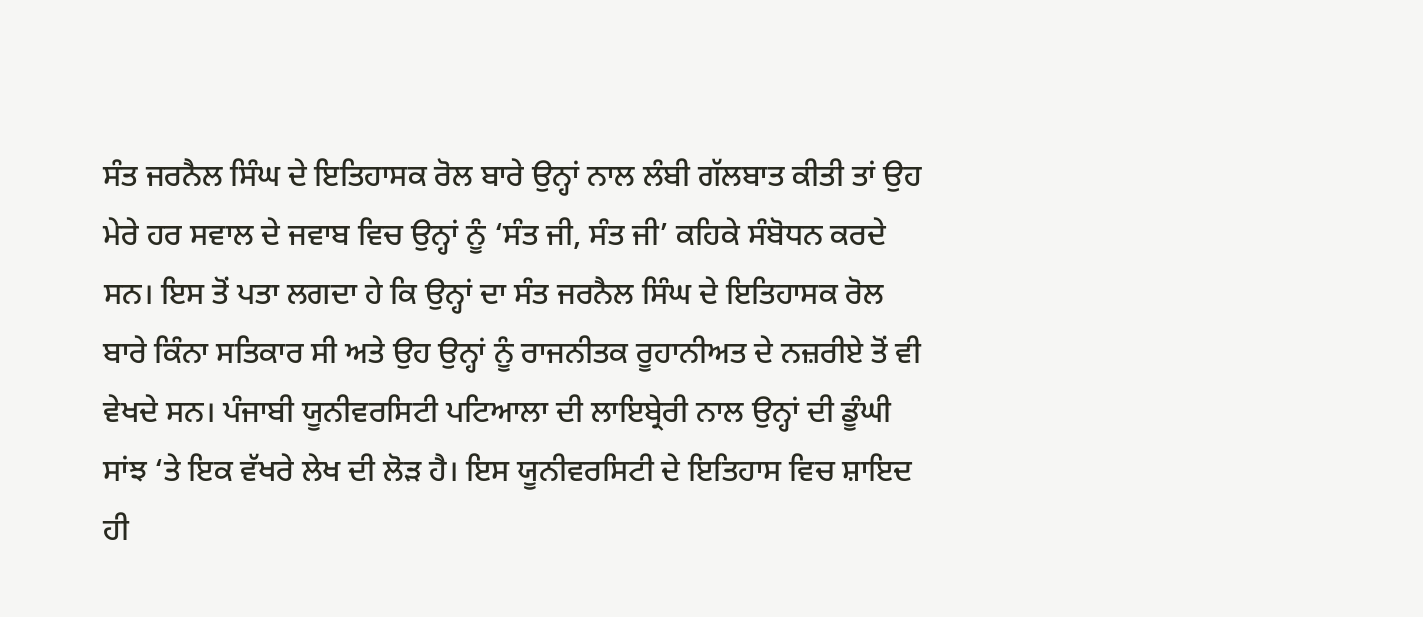ਸੰਤ ਜਰਨੈਲ ਸਿੰਘ ਦੇ ਇਤਿਹਾਸਕ ਰੋਲ ਬਾਰੇ ਉਨ੍ਹਾਂ ਨਾਲ ਲੰਬੀ ਗੱਲਬਾਤ ਕੀਤੀ ਤਾਂ ਉਹ ਮੇਰੇ ਹਰ ਸਵਾਲ ਦੇ ਜਵਾਬ ਵਿਚ ਉਨ੍ਹਾਂ ਨੂੰ ‘ਸੰਤ ਜੀ, ਸੰਤ ਜੀ’ ਕਹਿਕੇ ਸੰਬੋਧਨ ਕਰਦੇ ਸਨ। ਇਸ ਤੋਂ ਪਤਾ ਲਗਦਾ ਹੇ ਕਿ ਉਨ੍ਹਾਂ ਦਾ ਸੰਤ ਜਰਨੈਲ ਸਿੰਘ ਦੇ ਇਤਿਹਾਸਕ ਰੋਲ ਬਾਰੇ ਕਿੰਨਾ ਸਤਿਕਾਰ ਸੀ ਅਤੇ ਉਹ ਉਨ੍ਹਾਂ ਨੂੰ ਰਾਜਨੀਤਕ ਰੂਹਾਨੀਅਤ ਦੇ ਨਜ਼ਰੀਏ ਤੋਂ ਵੀ ਵੇਖਦੇ ਸਨ। ਪੰਜਾਬੀ ਯੂਨੀਵਰਸਿਟੀ ਪਟਿਆਲਾ ਦੀ ਲਾਇਬ੍ਰੇਰੀ ਨਾਲ ਉਨ੍ਹਾਂ ਦੀ ਡੂੰਘੀ ਸਾਂਝ ‘ਤੇ ਇਕ ਵੱਖਰੇ ਲੇਖ ਦੀ ਲੋੜ ਹੈ। ਇਸ ਯੂਨੀਵਰਸਿਟੀ ਦੇ ਇਤਿਹਾਸ ਵਿਚ ਸ਼ਾਇਦ ਹੀ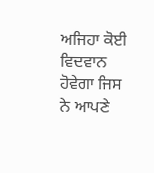ਅਜਿਹਾ ਕੋਈ ਵਿਦਵਾਨ ਹੋਵੇਗਾ ਜਿਸ ਨੇ ਆਪਣੇ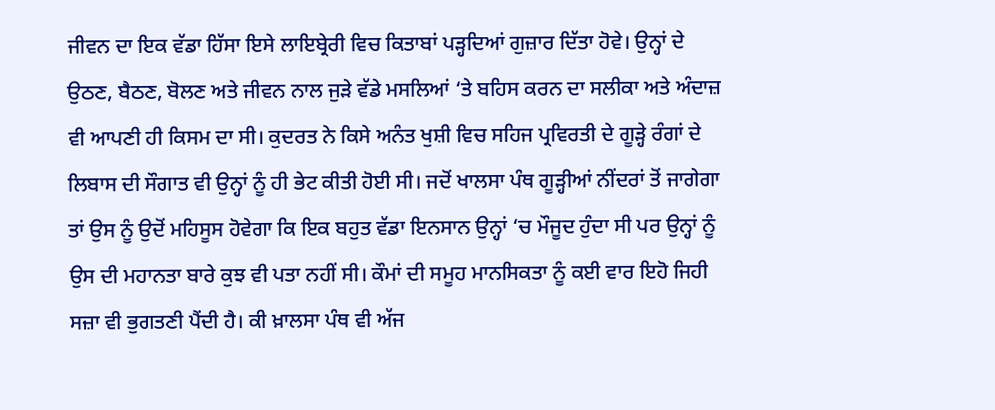ਜੀਵਨ ਦਾ ਇਕ ਵੱਡਾ ਹਿੱਸਾ ਇਸੇ ਲਾਇਬ੍ਰੇਰੀ ਵਿਚ ਕਿਤਾਬਾਂ ਪੜ੍ਹਦਿਆਂ ਗੁਜ਼ਾਰ ਦਿੱਤਾ ਹੋਵੇ। ਉਨ੍ਹਾਂ ਦੇ ਉਠਣ, ਬੈਠਣ, ਬੋਲਣ ਅਤੇ ਜੀਵਨ ਨਾਲ ਜੁੜੇ ਵੱਡੇ ਮਸਲਿਆਂ ‘ਤੇ ਬਹਿਸ ਕਰਨ ਦਾ ਸਲੀਕਾ ਅਤੇ ਅੰਦਾਜ਼ ਵੀ ਆਪਣੀ ਹੀ ਕਿਸਮ ਦਾ ਸੀ। ਕੁਦਰਤ ਨੇ ਕਿਸੇ ਅਨੰਤ ਖੁਸ਼ੀ ਵਿਚ ਸਹਿਜ ਪ੍ਰਵਿਰਤੀ ਦੇ ਗੂੜ੍ਹੇ ਰੰਗਾਂ ਦੇ ਲਿਬਾਸ ਦੀ ਸੌਗਾਤ ਵੀ ਉਨ੍ਹਾਂ ਨੂੰ ਹੀ ਭੇਟ ਕੀਤੀ ਹੋਈ ਸੀ। ਜਦੋਂ ਖਾਲਸਾ ਪੰਥ ਗੂੜ੍ਹੀਆਂ ਨੀਂਦਰਾਂ ਤੋਂ ਜਾਗੇਗਾ ਤਾਂ ਉਸ ਨੂੰ ਉਦੋਂ ਮਹਿਸੂਸ ਹੋਵੇਗਾ ਕਿ ਇਕ ਬਹੁਤ ਵੱਡਾ ਇਨਸਾਨ ਉਨ੍ਹਾਂ ‘ਚ ਮੌਜੂਦ ਹੁੰਦਾ ਸੀ ਪਰ ਉਨ੍ਹਾਂ ਨੂੰ ਉਸ ਦੀ ਮਹਾਨਤਾ ਬਾਰੇ ਕੁਝ ਵੀ ਪਤਾ ਨਹੀਂ ਸੀ। ਕੌਮਾਂ ਦੀ ਸਮੂਹ ਮਾਨਸਿਕਤਾ ਨੂੰ ਕਈ ਵਾਰ ਇਹੋ ਜਿਹੀ ਸਜ਼ਾ ਵੀ ਭੁਗਤਣੀ ਪੈਂਦੀ ਹੈ। ਕੀ ਖ਼ਾਲਸਾ ਪੰਥ ਵੀ ਅੱਜ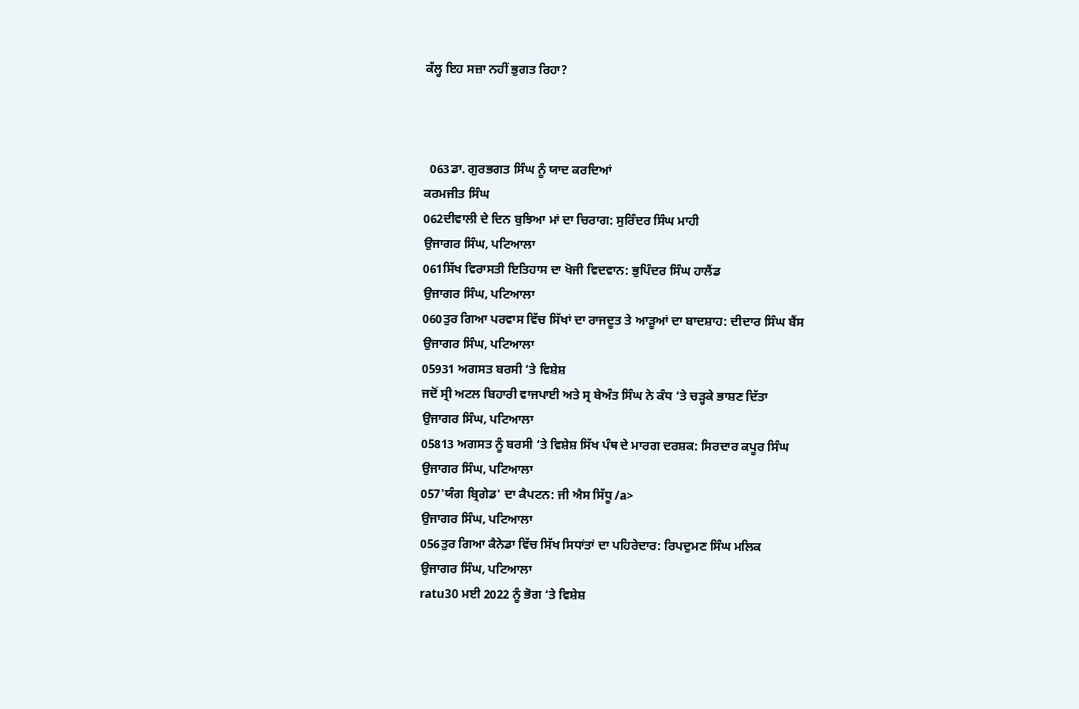ਕੱਲ੍ਹ ਇਹ ਸਜ਼ਾ ਨਹੀਂ ਭੁਗਤ ਰਿਹਾ?



  063ਡਾ. ਗੁਰਭਗਤ ਸਿੰਘ ਨੂੰ ਯਾਦ ਕਰਦਿਆਂ
ਕਰਮਜੀਤ ਸਿੰਘ
062ਦੀਵਾਲੀ ਦੇ ਦਿਨ ਬੁਝਿਆ ਮਾਂ ਦਾ ਚਿਰਾਗ: ਸੁਰਿੰਦਰ ਸਿੰਘ ਮਾਹੀ
ਉਜਾਗਰ ਸਿੰਘ, ਪਟਿਆਲਾ
061ਸਿੱਖ ਵਿਰਾਸਤੀ ਇਤਿਹਾਸ ਦਾ ਖੋਜੀ ਵਿਦਵਾਨ: ਭੁਪਿੰਦਰ ਸਿੰਘ ਹਾਲੈਂਡ
ਉਜਾਗਰ ਸਿੰਘ, ਪਟਿਆਲਾ
060ਤੁਰ ਗਿਆ ਪਰਵਾਸ ਵਿੱਚ ਸਿੱਖਾਂ ਦਾ ਰਾਜਦੂਤ ਤੇ ਆੜੂਆਂ ਦਾ ਬਾਦਸ਼ਾਹ: ਦੀਦਾਰ ਸਿੰਘ ਬੈਂਸ
ਉਜਾਗਰ ਸਿੰਘ, ਪਟਿਆਲਾ
05931 ਅਗਸਤ ਬਰਸੀ ‘ਤੇ ਵਿਸ਼ੇਸ਼
ਜਦੋਂ ਸ੍ਰੀ ਅਟਲ ਬਿਹਾਰੀ ਵਾਜਪਾਈ ਅਤੇ ਸ੍ਰ ਬੇਅੰਤ ਸਿੰਘ ਨੇ ਕੰਧ ‘ਤੇ ਚੜ੍ਹਕੇ ਭਾਸ਼ਣ ਦਿੱਤਾ
ਉਜਾਗਰ ਸਿੰਘ, ਪਟਿਆਲਾ
05813 ਅਗਸਤ ਨੂੰ ਬਰਸੀ ‘ਤੇ ਵਿਸ਼ੇਸ਼ ਸਿੱਖ ਪੰਥ ਦੇ ਮਾਰਗ ਦਰਸ਼ਕ: ਸਿਰਦਾਰ ਕਪੂਰ ਸਿੰਘ
ਉਜਾਗਰ ਸਿੰਘ, ਪਟਿਆਲਾ
057'ਯੰਗ ਬ੍ਰਿਗੇਡ' ਦਾ ਕੈਪਟਨ: ਜੀ ਐਸ ਸਿੱਧੂ /a>
ਉਜਾਗਰ ਸਿੰਘ, ਪਟਿਆਲਾ
056ਤੁਰ ਗਿਆ ਕੈਨੇਡਾ ਵਿੱਚ ਸਿੱਖ ਸਿਧਾਂਤਾਂ ਦਾ ਪਹਿਰੇਦਾਰ: ਰਿਪਦੁਮਣ ਸਿੰਘ ਮਲਿਕ
ਉਜਾਗਰ ਸਿੰਘ, ਪਟਿਆਲਾ
ratu30 ਮਈ 2022 ਨੂੰ ਭੋਗ ‘ਤੇ ਵਿਸ਼ੇਸ਼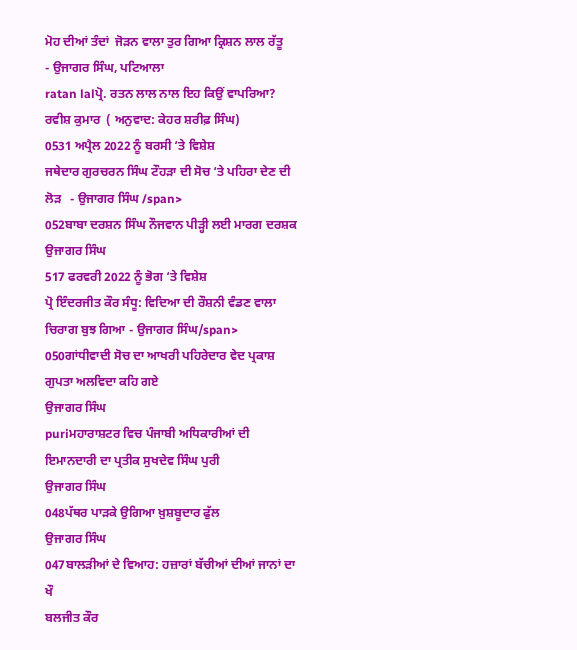ਮੋਹ ਦੀਆਂ ਤੰਦਾਂ  ਜੋੜਨ ਵਾਲਾ ਤੁਰ ਗਿਆ ਕ੍ਰਿਸ਼ਨ ਲਾਲ ਰੱਤੂ    - ਉਜਾਗਰ ਸਿੰਘ, ਪਟਿਆਲਾ
ratan lalਪ੍ਰੋ. ਰਤਨ ਲਾਲ ਨਾਲ ਇਹ ਕਿਉਂ ਵਾਪਰਿਆ?
ਰਵੀਸ਼ ਕੁਮਾਰ  ( ਅਨੁਵਾਦ: ਕੇਹਰ ਸ਼ਰੀਫ਼ ਸਿੰਘ)
0531 ਅਪ੍ਰੈਲ 2022 ਨੂੰ ਬਰਸੀ ‘ਤੇ ਵਿਸ਼ੇਸ਼
ਜਥੇਦਾਰ ਗੁਰਚਰਨ ਸਿੰਘ ਟੌਹੜਾ ਦੀ ਸੋਚ ‘ਤੇ ਪਹਿਰਾ ਦੇਣ ਦੀ ਲੋੜ   - ਉਜਾਗਰ ਸਿੰਘ /span>
052ਬਾਬਾ ਦਰਸ਼ਨ ਸਿੰਘ ਨੌਜਵਾਨ ਪੀੜ੍ਹੀ ਲਈ ਮਾਰਗ ਦਰਸ਼ਕ
ਉਜਾਗਰ ਸਿੰਘ
517 ਫਰਵਰੀ 2022 ਨੂੰ ਭੋਗ ‘ਤੇ ਵਿਸ਼ੇਸ਼
ਪ੍ਰੋ ਇੰਦਰਜੀਤ ਕੌਰ ਸੰਧੂ: ਵਿਦਿਆ ਦੀ ਰੌਸ਼ਨੀ ਵੰਡਣ ਵਾਲਾ ਚਿਰਾਗ ਬੁਝ ਗਿਆ - ਉਜਾਗਰ ਸਿੰਘ/span>
050ਗਾਂਧੀਵਾਦੀ ਸੋਚ ਦਾ ਆਖਰੀ ਪਹਿਰੇਦਾਰ ਵੇਦ ਪ੍ਰਕਾਸ਼ ਗੁਪਤਾ ਅਲਵਿਦਾ ਕਹਿ ਗਏ
ਉਜਾਗਰ ਸਿੰਘ
puriਮਹਾਰਾਸ਼ਟਰ ਵਿਚ ਪੰਜਾਬੀ ਅਧਿਕਾਰੀਆਂ ਦੀ ਇਮਾਨਦਾਰੀ ਦਾ ਪ੍ਰਤੀਕ ਸੁਖਦੇਵ ਸਿੰਘ ਪੁਰੀ
ਉਜਾਗਰ ਸਿੰਘ
048ਪੱਥਰ ਪਾੜਕੇ ਉਗਿਆ ਖ਼ੁਸ਼ਬੂਦਾਰ ਫੁੱਲ
ਉਜਾਗਰ ਸਿੰਘ
047ਬਾਲੜੀਆਂ ਦੇ ਵਿਆਹ: ਹਜ਼ਾਰਾਂ ਬੱਚੀਆਂ ਦੀਆਂ ਜਾਨਾਂ ਦਾ ਖੌ
ਬਲਜੀਤ ਕੌਰ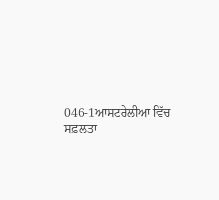046-1ਆਸਟਰੇਲੀਆ ਵਿੱਚ ਸਫ਼ਲਤਾ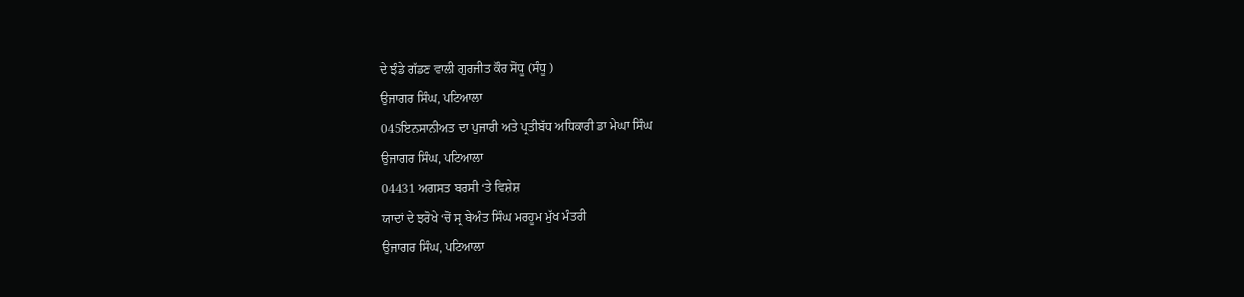ਦੇ ਝੰਡੇ ਗੱਡਣ ਵਾਲੀ ਗੁਰਜੀਤ ਕੌਰ ਸੋਂਧੂ (ਸੰਧੂ )
ਉਜਾਗਰ ਸਿੰਘ, ਪਟਿਆਲਾ
045ਇਨਸਾਨੀਅਤ ਦਾ ਪੁਜਾਰੀ ਅਤੇ ਪ੍ਰਤੀਬੱਧ ਅਧਿਕਾਰੀ ਡਾ ਮੇਘਾ ਸਿੰਘ
ਉਜਾਗਰ ਸਿੰਘ, ਪਟਿਆਲਾ
04431 ਅਗਸਤ ਬਰਸੀ ‘ਤੇ ਵਿਸ਼ੇਸ਼
ਯਾਦਾਂ ਦੇ ਝਰੋਖੇ ‘ਚੋਂ ਸ੍ਰ ਬੇਅੰਤ ਸਿੰਘ ਮਰਹੂਮ ਮੁੱਖ ਮੰਤਰੀ
ਉਜਾਗਰ ਸਿੰਘ, ਪਟਿਆਲਾ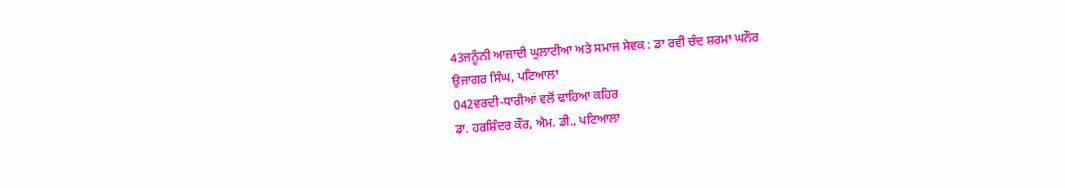43ਜਨੂੰਨੀ ਆਜ਼ਾਦੀ ਘੁਲਾਟੀਆ ਅਤੇ ਸਮਾਜ ਸੇਵਕ : ਡਾ ਰਵੀ ਚੰਦ ਸ਼ਰਮਾ ਘਨੌਰ
ਉਜਾਗਰ ਸਿੰਘ, ਪਟਿਆਲਾ
042ਵਰਦੀ-ਧਾਰੀਆਂ ਵਲੋਂ ਢਾਹਿਆ ਕਹਿਰ
ਡਾ. ਹਰਸ਼ਿੰਦਰ ਕੌਰ, ਐਮ. ਡੀ., ਪਟਿਆਲਾ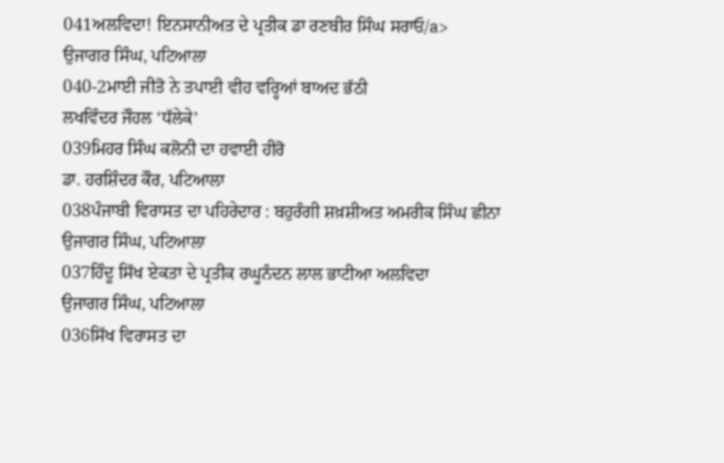041ਅਲਵਿਦਾ! ਇਨਸਾਨੀਅਤ ਦੇ ਪ੍ਰਤੀਕ ਡਾ ਰਣਬੀਰ ਸਿੰਘ ਸਰਾਓ/a>
ਉਜਾਗਰ ਸਿੰਘ, ਪਟਿਆਲਾ
040-2ਮਾਈ ਜੀਤੋ ਨੇ ਤਪਾਈ ਵੀਹ ਵਰ੍ਹਿਆਂ ਬਾਅਦ ਭੱਠੀ
ਲਖਵਿੰਦਰ ਜੌਹਲ ‘ਧੱਲੇਕੇ’
039ਮਿਹਰ ਸਿੰਘ ਕਲੋਨੀ ਦਾ ਹਵਾਈ ਹੀਰੋ
ਡਾ. ਹਰਸ਼ਿੰਦਰ ਕੌਰ, ਪਟਿਆਲਾ
038ਪੰਜਾਬੀ ਵਿਰਾਸਤ ਦਾ ਪਹਿਰੇਦਾਰ : ਬਹੁਰੰਗੀ ਸ਼ਖ਼ਸ਼ੀਅਤ ਅਮਰੀਕ ਸਿੰਘ ਛੀਨਾ
ਉਜਾਗਰ ਸਿੰਘ, ਪਟਿਆਲਾ
037ਹਿੰਦੂ ਸਿੱਖ ਏਕਤਾ ਦੇ ਪ੍ਰਤੀਕ ਰਘੂਨੰਦਨ ਲਾਲ ਭਾਟੀਆ ਅਲਵਿਦਾ
ਉਜਾਗਰ ਸਿੰਘ, ਪਟਿਆਲਾ
036ਸਿੱਖ ਵਿਰਾਸਤ ਦਾ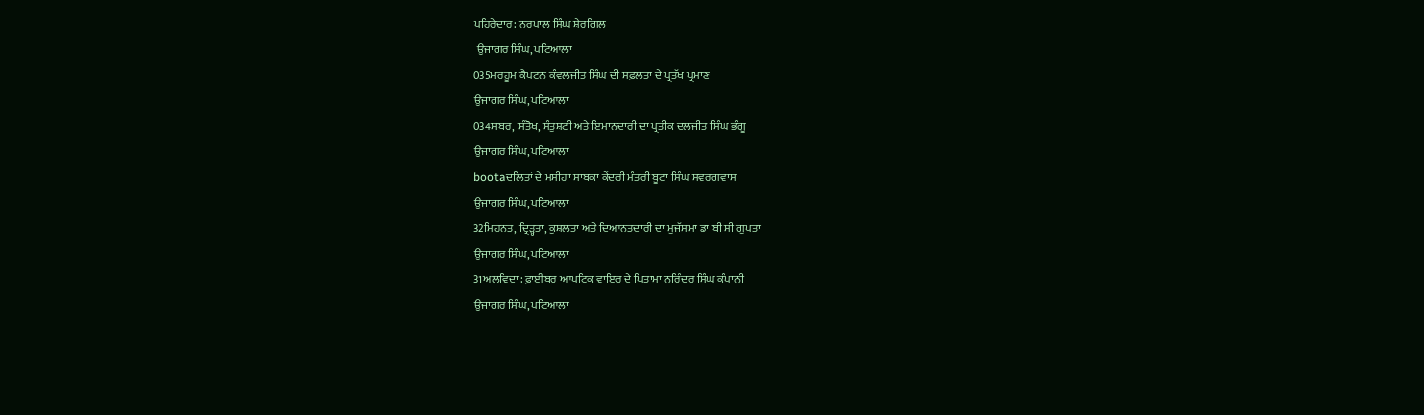ਪਹਿਰੇਦਾਰ: ਨਰਪਾਲ ਸਿੰਘ ਸ਼ੇਰਗਿਲ
 ਉਜਾਗਰ ਸਿੰਘ, ਪਟਿਆਲਾ
035ਮਰਹੂਮ ਕੈਪਟਨ ਕੰਵਲਜੀਤ ਸਿੰਘ ਦੀ ਸਫ਼ਲਤਾ ਦੇ ਪ੍ਰਤੱਖ ਪ੍ਰਮਾਣ
ਉਜਾਗਰ ਸਿੰਘ, ਪਟਿਆਲਾ
034ਸਬਰ, ਸੰਤੋਖ, ਸੰਤੁਸ਼ਟੀ ਅਤੇ ਇਮਾਨਦਾਰੀ ਦਾ ਪ੍ਰਤੀਕ ਦਲਜੀਤ ਸਿੰਘ ਭੰਗੂ
ਉਜਾਗਰ ਸਿੰਘ, ਪਟਿਆਲਾ
bootaਦਲਿਤਾਂ ਦੇ ਮਸੀਹਾ ਸਾਬਕਾ ਕੇਂਦਰੀ ਮੰਤਰੀ ਬੂਟਾ ਸਿੰਘ ਸਵਰਗਵਾਸ
ਉਜਾਗਰ ਸਿੰਘ, ਪਟਿਆਲਾ
32ਮਿਹਨਤ, ਦ੍ਰਿੜ੍ਹਤਾ, ਕੁਸ਼ਲਤਾ ਅਤੇ ਦਿਆਨਤਦਾਰੀ ਦਾ ਮੁਜੱਸਮਾ ਡਾ ਬੀ ਸੀ ਗੁਪਤਾ
ਉਜਾਗਰ ਸਿੰਘ, ਪਟਿਆਲਾ
31ਅਲਵਿਦਾ: ਫ਼ਾਈਬਰ ਆਪਟਿਕ ਵਾਇਰ ਦੇ ਪਿਤਾਮਾ ਨਰਿੰਦਰ ਸਿੰਘ ਕੰਪਾਨੀ
ਉਜਾਗਰ ਸਿੰਘ, ਪਟਿਆਲਾ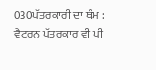030ਪੱਤਰਕਾਰੀ ਦਾ ਥੰਮ : ਵੈਟਰਨ ਪੱਤਰਕਾਰ ਵੀ ਪੀ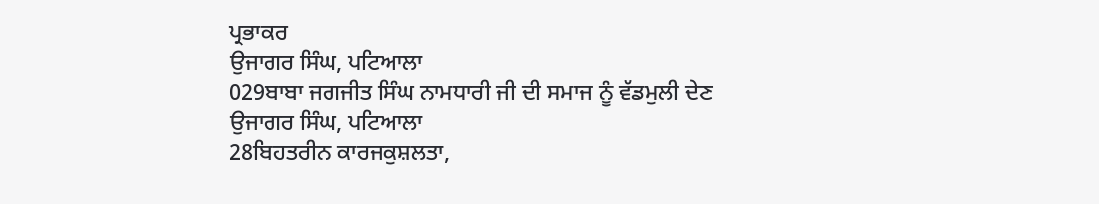ਪ੍ਰਭਾਕਰ
ਉਜਾਗਰ ਸਿੰਘ, ਪਟਿਆਲਾ
029ਬਾਬਾ ਜਗਜੀਤ ਸਿੰਘ ਨਾਮਧਾਰੀ ਜੀ ਦੀ ਸਮਾਜ ਨੂੰ ਵੱਡਮੁਲੀ ਦੇਣ
ਉਜਾਗਰ ਸਿੰਘ, ਪਟਿਆਲਾ
28ਬਿਹਤਰੀਨ ਕਾਰਜਕੁਸ਼ਲਤਾ,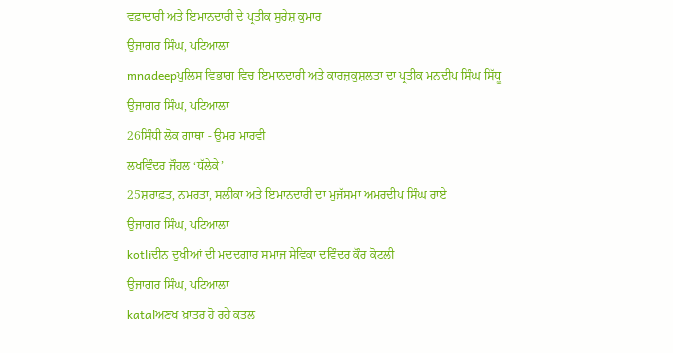ਵਫ਼ਾਦਾਰੀ ਅਤੇ ਇਮਾਨਦਾਰੀ ਦੇ ਪ੍ਰਤੀਕ ਸੁਰੇਸ਼ ਕੁਮਾਰ
ਉਜਾਗਰ ਸਿੰਘ, ਪਟਿਆਲਾ
mnadeepਪੁਲਿਸ ਵਿਭਾਗ ਵਿਚ ਇਮਾਨਦਾਰੀ ਅਤੇ ਕਾਰਜ਼ਕੁਸ਼ਲਤਾ ਦਾ ਪ੍ਰਤੀਕ ਮਨਦੀਪ ਸਿੰਘ ਸਿੱਧੂ
ਉਜਾਗਰ ਸਿੰਘ, ਪਟਿਆਲਾ
26ਸਿੰਧੀ ਲੋਕ ਗਾਥਾ - ਉਮਰ ਮਾਰਵੀ
ਲਖਵਿੰਦਰ ਜੌਹਲ ‘ਧੱਲੇਕੇ’
25ਸ਼ਰਾਫ਼ਤ, ਨਮਰਤਾ, ਸਲੀਕਾ ਅਤੇ ਇਮਾਨਦਾਰੀ ਦਾ ਮੁਜੱਸਮਾ ਅਮਰਦੀਪ ਸਿੰਘ ਰਾਏ
ਉਜਾਗਰ ਸਿੰਘ, ਪਟਿਆਲਾ
kotliਦੀਨ ਦੁਖੀਆਂ ਦੀ ਮਦਦਗਾਰ ਸਮਾਜ ਸੇਵਿਕਾ ਦਵਿੰਦਰ ਕੌਰ ਕੋਟਲੀ
ਉਜਾਗਰ ਸਿੰਘ, ਪਟਿਆਲਾ
katalਅਣਖ ਖ਼ਾਤਰ ਹੋ ਰਹੇ ਕਤਲ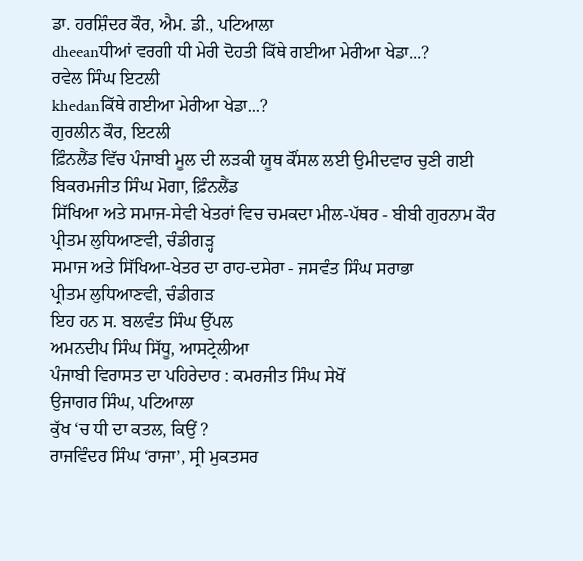ਡਾ. ਹਰਸ਼ਿੰਦਰ ਕੌਰ, ਐਮ. ਡੀ., ਪਟਿਆਲਾ
dheeanਧੀਆਂ ਵਰਗੀ ਧੀ ਮੇਰੀ ਦੋਹਤੀ ਕਿੱਥੇ ਗਈਆ ਮੇਰੀਆ ਖੇਡਾ...?
ਰਵੇਲ ਸਿੰਘ ਇਟਲੀ
khedanਕਿੱਥੇ ਗਈਆ ਮੇਰੀਆ ਖੇਡਾ...?
ਗੁਰਲੀਨ ਕੌਰ, ਇਟਲੀ
ਫ਼ਿੰਨਲੈਂਡ ਵਿੱਚ ਪੰਜਾਬੀ ਮੂਲ ਦੀ ਲੜਕੀ ਯੂਥ ਕੌਂਸਲ ਲਈ ਉਮੀਦਵਾਰ ਚੁਣੀ ਗਈ
ਬਿਕਰਮਜੀਤ ਸਿੰਘ ਮੋਗਾ, ਫ਼ਿੰਨਲੈਂਡ
ਸਿੱਖਿਆ ਅਤੇ ਸਮਾਜ-ਸੇਵੀ ਖੇਤਰਾਂ ਵਿਚ ਚਮਕਦਾ ਮੀਲ-ਪੱਥਰ - ਬੀਬੀ ਗੁਰਨਾਮ ਕੌਰ
ਪ੍ਰੀਤਮ ਲੁਧਿਆਣਵੀ, ਚੰਡੀਗੜ੍ਹ
ਸਮਾਜ ਅਤੇ ਸਿੱਖਿਆ-ਖੇਤਰ ਦਾ ਰਾਹ-ਦਸੇਰਾ - ਜਸਵੰਤ ਸਿੰਘ ਸਰਾਭਾ
ਪ੍ਰੀਤਮ ਲੁਧਿਆਣਵੀ, ਚੰਡੀਗੜ
ਇਹ ਹਨ ਸ. ਬਲਵੰਤ ਸਿੰਘ ਉੱਪਲ
ਅਮਨਦੀਪ ਸਿੰਘ ਸਿੱਧੂ, ਆਸਟ੍ਰੇਲੀਆ
ਪੰਜਾਬੀ ਵਿਰਾਸਤ ਦਾ ਪਹਿਰੇਦਾਰ : ਕਮਰਜੀਤ ਸਿੰਘ ਸੇਖੋਂ
ਉਜਾਗਰ ਸਿੰਘ, ਪਟਿਆਲਾ
ਕੁੱਖ ‘ਚ ਧੀ ਦਾ ਕਤਲ, ਕਿਉਂ ?
ਰਾਜਵਿੰਦਰ ਸਿੰਘ ‘ਰਾਜਾ’, ਸ੍ਰੀ ਮੁਕਤਸਰ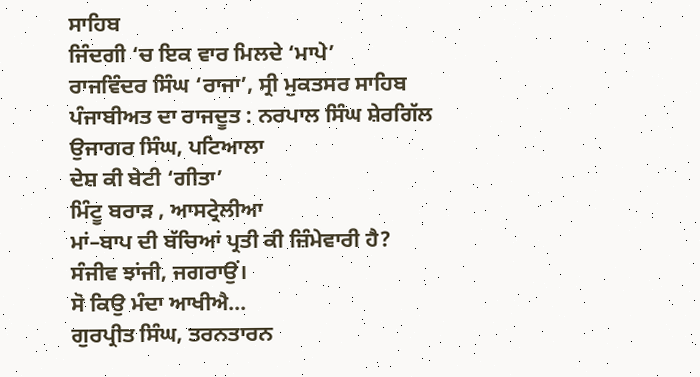ਸਾਹਿਬ
ਜਿੰਦਗੀ ‘ਚ ਇਕ ਵਾਰ ਮਿਲਦੇ ‘ਮਾਪੇ’
ਰਾਜਵਿੰਦਰ ਸਿੰਘ ‘ਰਾਜਾ’, ਸ੍ਰੀ ਮੁਕਤਸਰ ਸਾਹਿਬ
ਪੰਜਾਬੀਅਤ ਦਾ ਰਾਜਦੂਤ : ਨਰਪਾਲ ਸਿੰਘ ਸ਼ੇਰਗਿੱਲ
ਉਜਾਗਰ ਸਿੰਘ, ਪਟਿਆਲਾ
ਦੇਸ਼ ਕੀ ਬੇਟੀ ‘ਗੀਤਾ’
ਮਿੰਟੂ ਬਰਾੜ , ਆਸਟ੍ਰੇਲੀਆ
ਮਾਂ–ਬਾਪ ਦੀ ਬੱਚਿਆਂ ਪ੍ਰਤੀ ਕੀ ਜ਼ਿੰਮੇਵਾਰੀ ਹੈ?
ਸੰਜੀਵ ਝਾਂਜੀ, ਜਗਰਾਉਂ।
ਸੋ ਕਿਉ ਮੰਦਾ ਆਖੀਐ...
ਗੁਰਪ੍ਰੀਤ ਸਿੰਘ, ਤਰਨਤਾਰਨ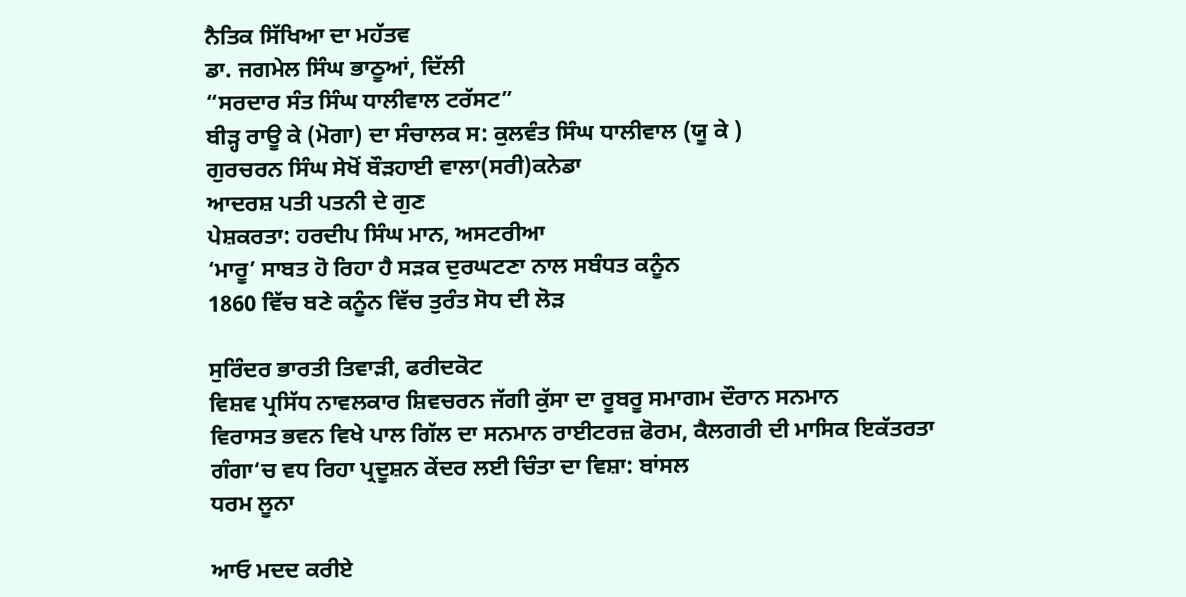ਨੈਤਿਕ ਸਿੱਖਿਆ ਦਾ ਮਹੱਤਵ
ਡਾ. ਜਗਮੇਲ ਸਿੰਘ ਭਾਠੂਆਂ, ਦਿੱਲੀ
“ਸਰਦਾਰ ਸੰਤ ਸਿੰਘ ਧਾਲੀਵਾਲ ਟਰੱਸਟ”
ਬੀੜ੍ਹ ਰਾਊ ਕੇ (ਮੋਗਾ) ਦਾ ਸੰਚਾਲਕ ਸ: ਕੁਲਵੰਤ ਸਿੰਘ ਧਾਲੀਵਾਲ (ਯੂ ਕੇ )
ਗੁਰਚਰਨ ਸਿੰਘ ਸੇਖੋਂ ਬੌੜਹਾਈ ਵਾਲਾ(ਸਰੀ)ਕਨੇਡਾ
ਆਦਰਸ਼ ਪਤੀ ਪਤਨੀ ਦੇ ਗੁਣ
ਪੇਸ਼ਕਰਤਾ: ਹਰਦੀਪ ਸਿੰਘ ਮਾਨ, ਅਸਟਰੀਆ
‘ਮਾਰੂ’ ਸਾਬਤ ਹੋ ਰਿਹਾ ਹੈ ਸੜਕ ਦੁਰਘਟਣਾ ਨਾਲ ਸਬੰਧਤ ਕਨੂੰਨ
1860 ਵਿੱਚ ਬਣੇ ਕਨੂੰਨ ਵਿੱਚ ਤੁਰੰਤ ਸੋਧ ਦੀ ਲੋੜ

ਸੁਰਿੰਦਰ ਭਾਰਤੀ ਤਿਵਾੜੀ, ਫਰੀਦਕੋਟ
ਵਿਸ਼ਵ ਪ੍ਰਸਿੱਧ ਨਾਵਲਕਾਰ ਸ਼ਿਵਚਰਨ ਜੱਗੀ ਕੁੱਸਾ ਦਾ ਰੂਬਰੂ ਸਮਾਗਮ ਦੌਰਾਨ ਸਨਮਾਨ
ਵਿਰਾਸਤ ਭਵਨ ਵਿਖੇ ਪਾਲ ਗਿੱਲ ਦਾ ਸਨਮਾਨ ਰਾਈਟਰਜ਼ ਫੋਰਮ, ਕੈਲਗਰੀ ਦੀ ਮਾਸਿਕ ਇਕੱਤਰਤਾ
ਗੰਗਾ‘ਚ ਵਧ ਰਿਹਾ ਪ੍ਰਦੂਸ਼ਨ ਕੇਂਦਰ ਲਈ ਚਿੰਤਾ ਦਾ ਵਿਸ਼ਾ: ਬਾਂਸਲ
ਧਰਮ ਲੂਨਾ

ਆਓ ਮਦਦ ਕਰੀਏ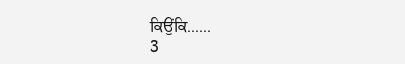ਕਿਉਂਕਿ......
3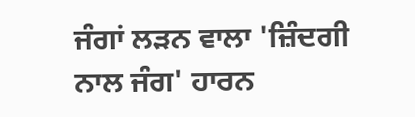ਜੰਗਾਂ ਲੜਨ ਵਾਲਾ 'ਜ਼ਿੰਦਗੀ ਨਾਲ ਜੰਗ' ਹਾਰਨ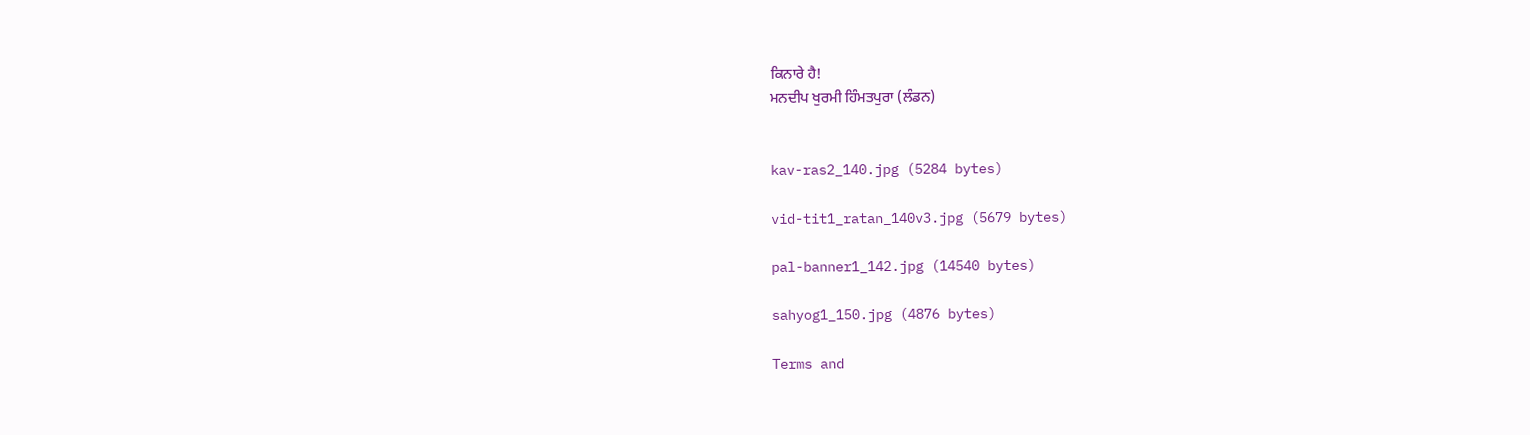ਕਿਨਾਰੇ ਹੈ!
ਮਨਦੀਪ ਖੁਰਮੀ ਹਿੰਮਤਪੁਰਾ (ਲੰਡਨ)


kav-ras2_140.jpg (5284 bytes)

vid-tit1_ratan_140v3.jpg (5679 bytes)

pal-banner1_142.jpg (14540 bytes)

sahyog1_150.jpg (4876 bytes)

Terms and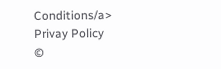Conditions/a>
Privay Policy
©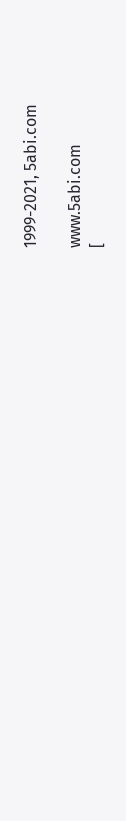1999-2021, 5abi.com

www.5abi.com
[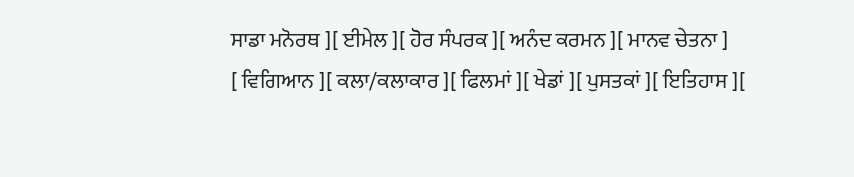ਸਾਡਾ ਮਨੋਰਥ ][ ਈਮੇਲ ][ ਹੋਰ ਸੰਪਰਕ ][ ਅਨੰਦ ਕਰਮਨ ][ ਮਾਨਵ ਚੇਤਨਾ ]
[ ਵਿਗਿਆਨ ][ ਕਲਾ/ਕਲਾਕਾਰ ][ ਫਿਲਮਾਂ ][ ਖੇਡਾਂ ][ ਪੁਸਤਕਾਂ ][ ਇਤਿਹਾਸ ][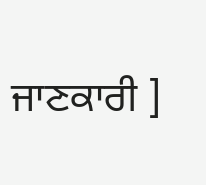ਜਾਣਕਾਰੀ ]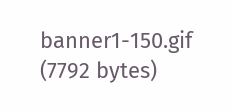banner1-150.gif (7792 bytes)